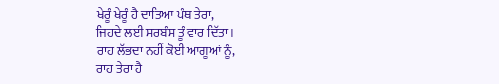ਖੇਰੂੰ ਖੇਰੂੰ ਹੈ ਦਾਤਿਆ ਪੰਥ ਤੇਰਾ,
ਜਿਹਦੇ ਲਈ ਸਰਬੰਸ ਤੂੰ ਵਾਰ ਦਿੱਤਾ।
ਰਾਹ ਲੱਭਦਾ ਨਹੀਂ ਕੋਈ ਆਗੂਆਂ ਨੂੰ,
ਰਾਹ ਤੇਰਾ ਹੈ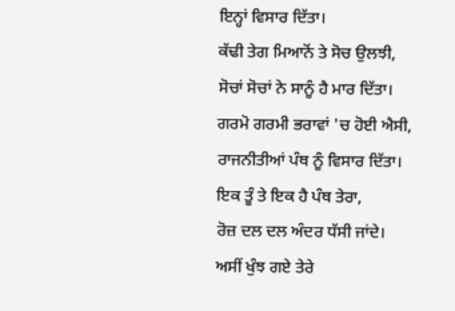ਇਨ੍ਹਾਂ ਵਿਸਾਰ ਦਿੱਤਾ।
ਕੱਢੀ ਤੇਗ ਮਿਆਨੋਂ ਤੇ ਸੋਚ ਉਲਝੀ,
ਸੋਚਾਂ ਸੋਚਾਂ ਨੇ ਸਾਨੂੰ ਹੈ ਮਾਰ ਦਿੱਤਾ।
ਗਰਮੋ ਗਰਮੀ ਭਰਾਵਾਂ 'ਚ ਹੋਈ ਐਸੀ,
ਰਾਜਨੀਤੀਆਂ ਪੰਥ ਨੂੰ ਵਿਸਾਰ ਦਿੱਤਾ।
ਇਕ ਤੂੰ ਤੇ ਇਕ ਹੈ ਪੰਥ ਤੇਰਾ,
ਰੋਜ਼ ਦਲ ਦਲ ਅੰਦਰ ਧੱਸੀ ਜਾਂਦੇ।
ਅਸੀਂ ਖੁੰਝ ਗਏ ਤੇਰੇ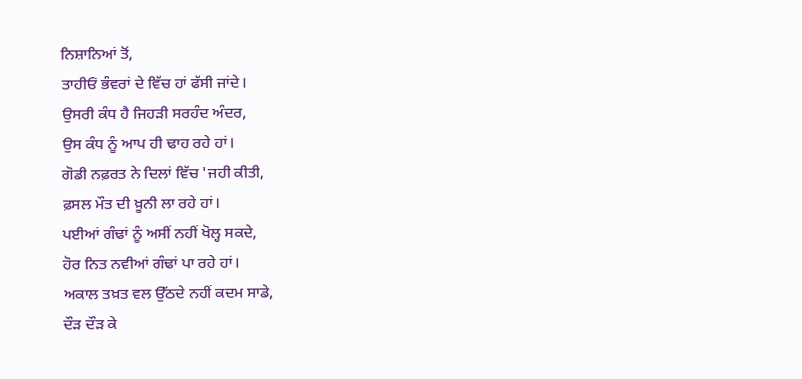ਨਿਸ਼ਾਨਿਆਂ ਤੋਂ,
ਤਾਹੀਓਂ ਭੰਵਰਾਂ ਦੇ ਵਿੱਚ ਹਾਂ ਫੱਸੀ ਜਾਂਦੇ।
ਉਸਰੀ ਕੰਧ ਹੈ ਜਿਹੜੀ ਸਰਹੰਦ ਅੰਦਰ,
ਉਸ ਕੰਧ ਨੂੰ ਆਪ ਹੀ ਢਾਹ ਰਹੇ ਹਾਂ।
ਗੋਡੀ ਨਫ਼ਰਤ ਨੇ ਦਿਲਾਂ ਵਿੱਚ 'ਜਹੀ ਕੀਤੀ,
ਫ਼ਸਲ ਮੌਤ ਦੀ ਖ਼ੂਨੀ ਲਾ ਰਹੇ ਹਾਂ।
ਪਈਆਂ ਗੰਢਾਂ ਨੂੰ ਅਸੀਂ ਨਹੀਂ ਖੋਲ੍ਹ ਸਕਦੇ,
ਹੋਰ ਨਿਤ ਨਵੀਆਂ ਗੰਢਾਂ ਪਾ ਰਹੇ ਹਾਂ।
ਅਕਾਲ ਤਖ਼ਤ ਵਲ ਉੱਠਦੇ ਨਹੀਂ ਕਦਮ ਸਾਡੇ,
ਦੌੜ ਦੌੜ ਕੇ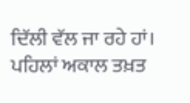ਦਿੱਲੀ ਵੱਲ ਜਾ ਰਹੇ ਹਾਂ।
ਪਹਿਲਾਂ ਅਕਾਲ ਤਖ਼ਤ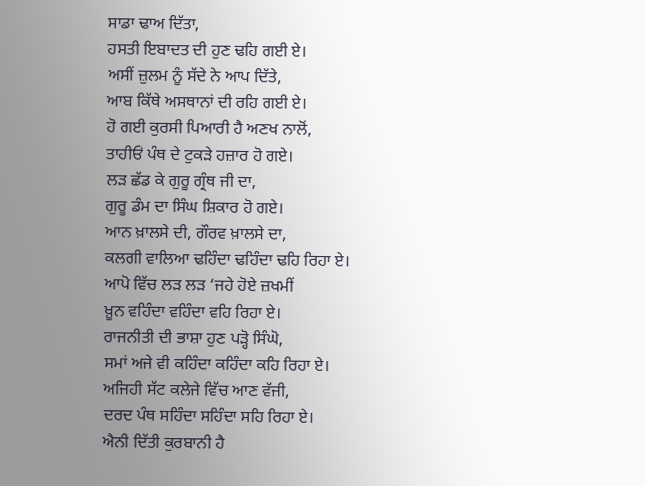ਸਾਡਾ ਢਾਅ ਦਿੱਤਾ,
ਹਸਤੀ ਇਬਾਦਤ ਦੀ ਹੁਣ ਢਹਿ ਗਈ ਏ।
ਅਸੀਂ ਜ਼ੁਲਮ ਨੂੰ ਸੱਦੇ ਨੇ ਆਪ ਦਿੱਤੇ,
ਆਬ ਕਿੱਥੇ ਅਸਥਾਨਾਂ ਦੀ ਰਹਿ ਗਈ ਏ।
ਹੋ ਗਈ ਕੁਰਸੀ ਪਿਆਰੀ ਹੈ ਅਣਖ ਨਾਲੋਂ,
ਤਾਹੀਓਂ ਪੰਥ ਦੇ ਟੁਕੜੇ ਹਜ਼ਾਰ ਹੋ ਗਏ।
ਲੜ ਛੱਡ ਕੇ ਗੁਰੂ ਗ੍ਰੰਥ ਜੀ ਦਾ,
ਗੁਰੂ ਡੰਮ ਦਾ ਸਿੰਘ ਸ਼ਿਕਾਰ ਹੋ ਗਏ।
ਆਨ ਖ਼ਾਲਸੇ ਦੀ, ਗੌਰਵ ਖ਼ਾਲਸੇ ਦਾ,
ਕਲਗੀ ਵਾਲਿਆ ਢਹਿੰਦਾ ਢਹਿੰਦਾ ਢਹਿ ਰਿਹਾ ਏ।
ਆਪੋ ਵਿੱਚ ਲੜ ਲੜ ‘ਜਹੇ ਹੋਏ ਜ਼ਖਮੀਂ
ਖ਼ੂਨ ਵਹਿੰਦਾ ਵਹਿੰਦਾ ਵਹਿ ਰਿਹਾ ਏ।
ਰਾਜਨੀਤੀ ਦੀ ਭਾਸ਼ਾ ਹੁਣ ਪੜ੍ਹੋ ਸਿੰਘੋ,
ਸਮਾਂ ਅਜੇ ਵੀ ਕਹਿੰਦਾ ਕਹਿੰਦਾ ਕਹਿ ਰਿਹਾ ਏ।
ਅਜਿਹੀ ਸੱਟ ਕਲੇਜੇ ਵਿੱਚ ਆਣ ਵੱਜੀ,
ਦਰਦ ਪੰਥ ਸਹਿੰਦਾ ਸਹਿੰਦਾ ਸਹਿ ਰਿਹਾ ਏ।
ਐਨੀ ਦਿੱਤੀ ਕੁਰਬਾਨੀ ਹੈ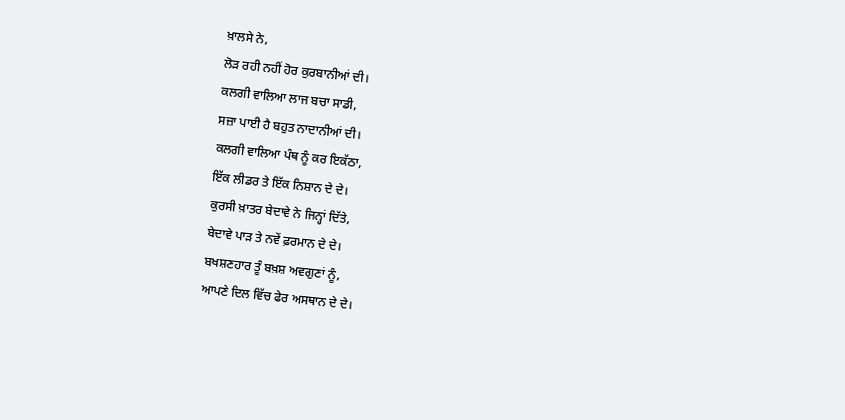ਖ਼ਾਲਸੇ ਨੇ,
ਲੋੜ ਰਹੀ ਨਹੀਂ ਹੋਰ ਕੁਰਬਾਨੀਆਂ ਦੀ।
ਕਲਗੀ ਵਾਲਿਆ ਲਾਜ ਬਚਾ ਸਾਡੀ,
ਸਜ਼ਾ ਪਾਈ ਹੈ ਬਹੁਤ ਨਾਦਾਨੀਆਂ ਦੀ।
ਕਲਗੀ ਵਾਲਿਆ ਪੰਥ ਨੂੰ ਕਰ ਇਕੱਠਾ,
ਇੱਕ ਲੀਡਰ ਤੇ ਇੱਕ ਨਿਸ਼ਾਨ ਦੇ ਦੇ।
ਕੁਰਸੀ ਖ਼ਾਤਰ ਬੇਦਾਵੇ ਨੇ ਜਿਨ੍ਹਾਂ ਦਿੱਤੇ,
ਬੇਦਾਵੇ ਪਾੜ ਤੇ ਨਵੇਂ ਫ਼ਰਮਾਨ ਦੇ ਦੇ।
ਬਖਸ਼ਣਹਾਰ ਤੂੰ ਬਖ਼ਸ਼ ਅਵਗੁਣਾਂ ਨੂੰ,
ਆਪਣੇ ਦਿਲ ਵਿੱਚ ਫੇਰ ਅਸਥਾਨ ਦੇ ਦੇ।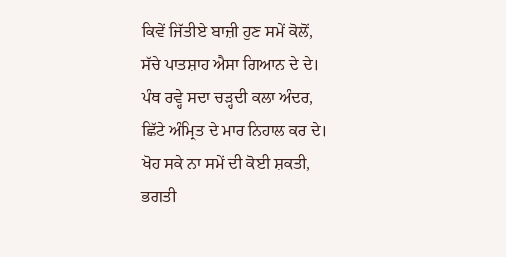ਕਿਵੇਂ ਜਿੱਤੀਏ ਬਾਜ਼ੀ ਹੁਣ ਸਮੇਂ ਕੋਲੋਂ,
ਸੱਚੇ ਪਾਤਸ਼ਾਹ ਐਸਾ ਗਿਆਨ ਦੇ ਦੇ।
ਪੰਥ ਰਵ੍ਹੇ ਸਦਾ ਚੜ੍ਹਦੀ ਕਲਾ ਅੰਦਰ,
ਛਿੱਟੇ ਅੰਮ੍ਰਿਤ ਦੇ ਮਾਰ ਨਿਹਾਲ ਕਰ ਦੇ।
ਖੋਹ ਸਕੇ ਨਾ ਸਮੇਂ ਦੀ ਕੋਈ ਸ਼ਕਤੀ,
ਭਗਤੀ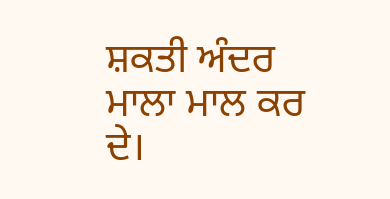ਸ਼ਕਤੀ ਅੰਦਰ ਮਾਲਾ ਮਾਲ ਕਰ ਦੇ।